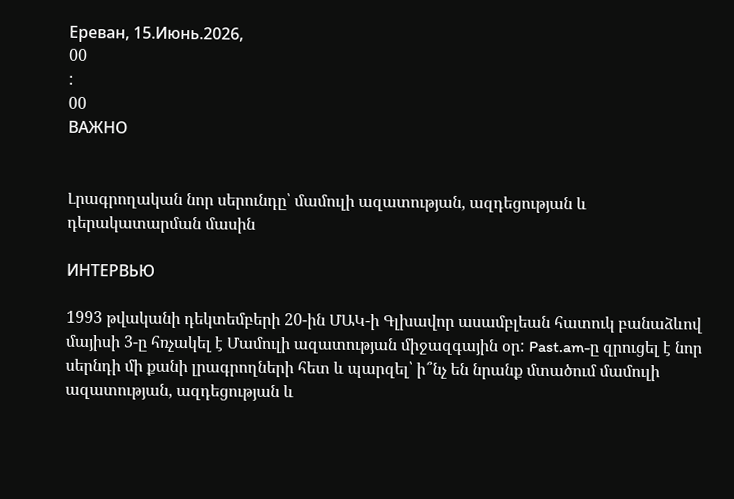Ереван, 15.Июнь.2026,
00
:
00
ВАЖНО


Լրագրողական նոր սերունդը՝ մամուլի ազատության, ազդեցության և դերակատարման մասին

ИНТЕРВЬЮ

1993 թվականի դեկտեմբերի 20-ին ՄԱԿ-ի Գլխավոր ասամբլեան հատուկ բանաձևով մայիսի 3-ը հռչակել է Մամուլի ազատության միջազգային օր: Past.am-ը զրուցել է նոր սերնդի մի քանի լրագրողների հետ և պարզել՝ ի՞նչ են նրանք մտածում մամուլի ազատության, ազդեցության և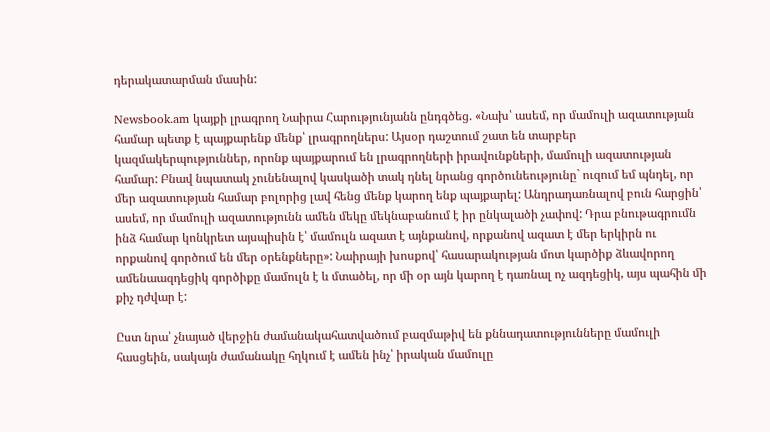դերակատարման մասին:

Newsbook.am կայքի լրագրող Նաիրա Հարությունյանն ընդգծեց. «Նախ՝ ասեմ, որ մամուլի ազատության համար պետք է պայքարենք մենք՝ լրագրողներս: Այսօր դաշտում շատ են տարբեր կազմակերպություններ, որոնք պայքարում են լրագրողների իրավունքների, մամուլի ազատության համար: Բնավ նպատակ չունենալով կասկածի տակ դնել նրանց գործունեությունը` ուզում եմ պնդել, որ մեր ազատության համար բոլորից լավ հենց մենք կարող ենք պայքարել: Անդրադառնալով բուն հարցին՝ ասեմ, որ մամուլի ազատությունն ամեն մեկը մեկնաբանում է իր ընկալածի չափով: Դրա բնութագրումն ինձ համար կոնկրետ այսպիսին է՝ մամուլն ազատ է այնքանով, որքանով ազատ է մեր երկիրն ու որքանով գործում են մեր օրենքները»: Նաիրայի խոսքով՝ հասարակության մոտ կարծիք ձևավորող ամենաազդեցիկ գործիքը մամուլն է և մտածել, որ մի օր այն կարող է դառնալ ոչ ազդեցիկ, այս պահին մի քիչ դժվար է:

Ըստ նրա՝ չնայած վերջին ժամանակահատվածում բազմաթիվ են քննադատությունները մամուլի հասցեին, սակայն ժամանակը հղկում է ամեն ինչ՝ իրական մամուլը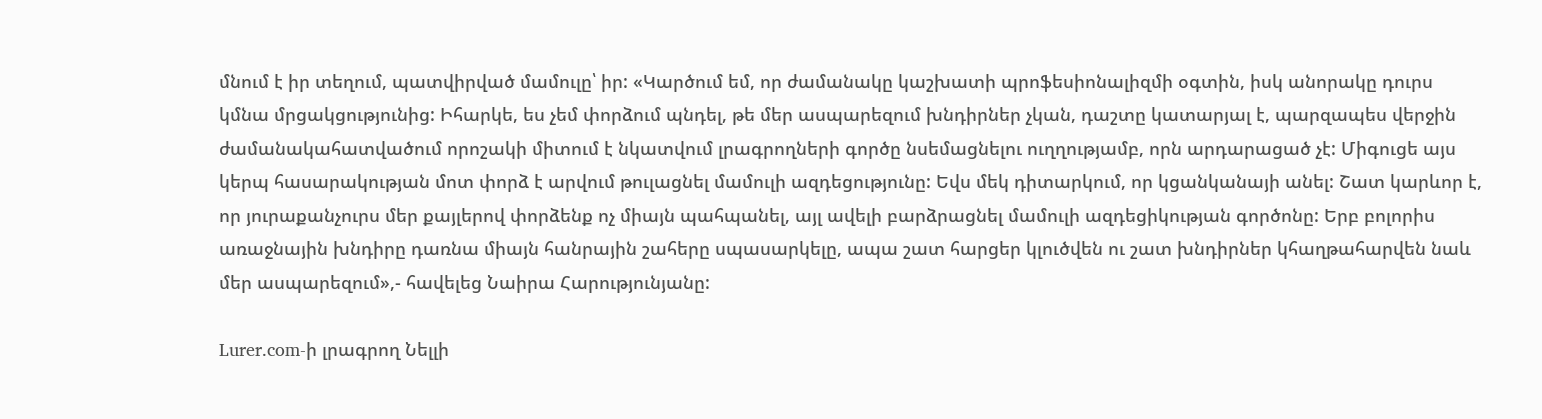մնում է իր տեղում, պատվիրված մամուլը՝ իր: «Կարծում եմ, որ ժամանակը կաշխատի պրոֆեսիոնալիզմի օգտին, իսկ անորակը դուրս կմնա մրցակցությունից: Իհարկե, ես չեմ փորձում պնդել, թե մեր ասպարեզում խնդիրներ չկան, դաշտը կատարյալ է, պարզապես վերջին ժամանակահատվածում որոշակի միտում է նկատվում լրագրողների գործը նսեմացնելու ուղղությամբ, որն արդարացած չէ: Միգուցե այս կերպ հասարակության մոտ փորձ է արվում թուլացնել մամուլի ազդեցությունը: Եվս մեկ դիտարկում, որ կցանկանայի անել: Շատ կարևոր է, որ յուրաքանչուրս մեր քայլերով փորձենք ոչ միայն պահպանել, այլ ավելի բարձրացնել մամուլի ազդեցիկության գործոնը: Երբ բոլորիս առաջնային խնդիրը դառնա միայն հանրային շահերը սպասարկելը, ապա շատ հարցեր կլուծվեն ու շատ խնդիրներ կհաղթահարվեն նաև մեր ասպարեզում»,- հավելեց Նաիրա Հարությունյանը:

Lurer.com-ի լրագրող Նելլի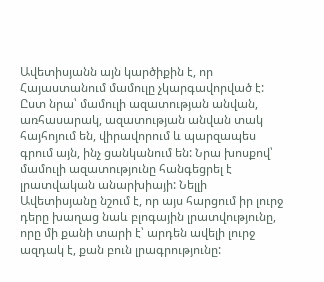Ավետիսյանն այն կարծիքին է, որ Հայաստանում մամուլը չկարգավորված է: Ըստ նրա՝ մամուլի ազատության անվան, առհասարակ, ազատության անվան տակ հայհոյում են, վիրավորում և պարզապես գրում այն, ինչ ցանկանում են: Նրա խոսքով՝ մամուլի ազատությունը հանգեցրել է լրատվական անարխիայի: Նելլի Ավետիսյանը նշում է, որ այս հարցում իր լուրջ դերը խաղաց նաև բլոգային լրատվությունը, որը մի քանի տարի է՝ արդեն ավելի լուրջ ազդակ է, քան բուն լրագրությունը: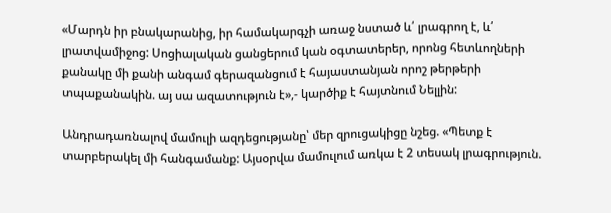«Մարդն իր բնակարանից, իր համակարգչի առաջ նստած և՛ լրագրող է, և՛ լրատվամիջոց: Սոցիալական ցանցերում կան օգտատերեր, որոնց հետևողների քանակը մի քանի անգամ գերազանցում է հայաստանյան որոշ թերթերի տպաքանակին. այ սա ազատություն է»,- կարծիք է հայտնում Նելլին:

Անդրադառնալով մամուլի ազդեցությանը՝ մեր զրուցակիցը նշեց. «Պետք է տարբերակել մի հանգամանք: Այսօրվա մամուլում առկա է 2 տեսակ լրագրություն.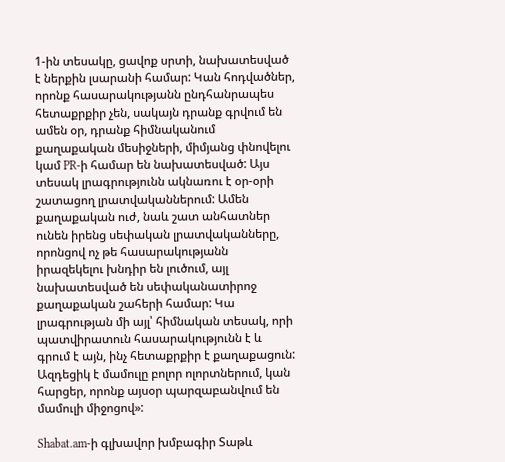1-ին տեսակը, ցավոք սրտի, նախատեսված է ներքին լսարանի համար: Կան հոդվածներ, որոնք հասարակությանն ընդհանրապես հետաքրքիր չեն, սակայն դրանք գրվում են ամեն օր, դրանք հիմնականում քաղաքական մեսիջների, միմյանց փնովելու կամ PR-ի համար են նախատեսված: Այս տեսակ լրագրությունն ակնառու է օր-օրի շատացող լրատվականներում: Ամեն քաղաքական ուժ, նաև շատ անհատներ ունեն իրենց սեփական լրատվականները, որոնցով ոչ թե հասարակությանն իրազեկելու խնդիր են լուծում, այլ նախատեսված են սեփականատիրոջ քաղաքական շահերի համար: Կա լրագրության մի այլ՝ հիմնական տեսակ, որի պատվիրատուն հասարակությունն է և գրում է այն, ինչ հետաքրքիր է քաղաքացուն: Ազդեցիկ է մամուլը բոլոր ոլորտներում, կան հարցեր, որոնք այսօր պարզաբանվում են մամուլի միջոցով»:

Shabat.am-ի գլխավոր խմբագիր Տաթև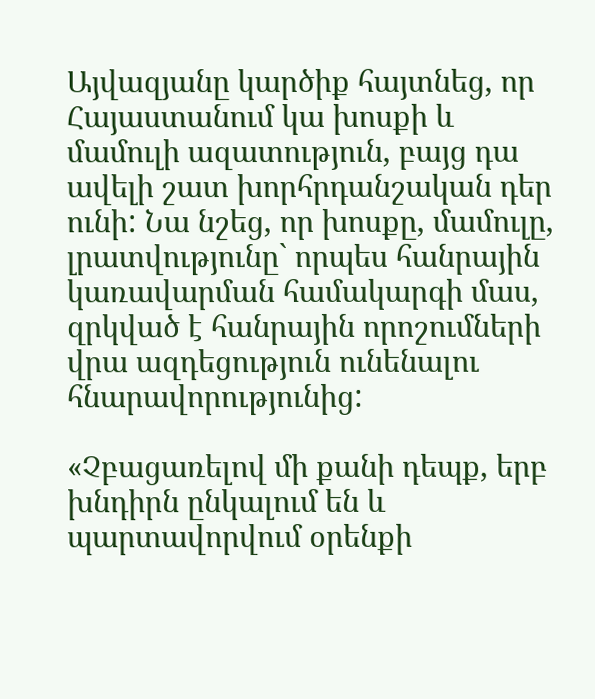Այվազյանը կարծիք հայտնեց, որ Հայաստանում կա խոսքի և մամուլի ազատություն, բայց դա ավելի շատ խորհրդանշական դեր ունի: Նա նշեց, որ խոսքը, մամուլը, լրատվությունը` որպես հանրային կառավարման համակարգի մաս, զրկված է հանրային որոշումների վրա ազդեցություն ունենալու հնարավորությունից:

«Չբացառելով մի քանի դեպք, երբ խնդիրն ընկալում են և պարտավորվում օրենքի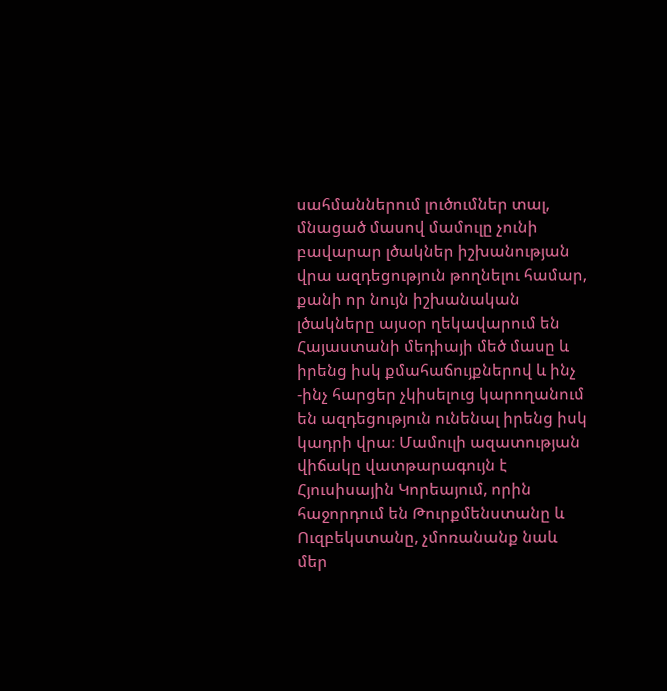սահմաններում լուծումներ տալ, մնացած մասով մամուլը չունի բավարար լծակներ իշխանության վրա ազդեցություն թողնելու համար, քանի որ նույն իշխանական լծակները այսօր ղեկավարում են Հայաստանի մեդիայի մեծ մասը և իրենց իսկ քմահաճույքներով և ինչ -ինչ հարցեր չկիսելուց կարողանում են ազդեցություն ունենալ իրենց իսկ կադրի վրա։ Մամուլի ազատության վիճակը վատթարագույն է Հյուսիսային Կորեայում, որին հաջորդում են Թուրքմենստանը և Ուզբեկստանը, չմոռանանք նաև մեր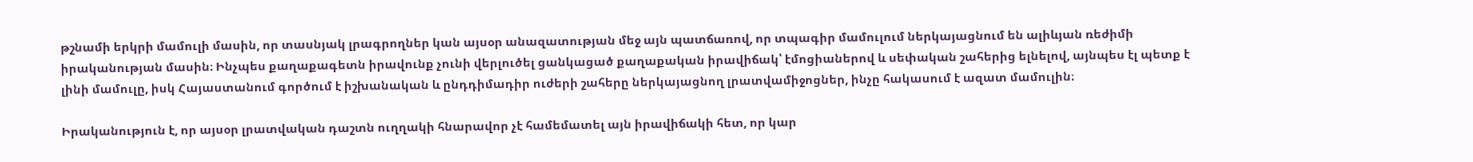թշնամի երկրի մամուլի մասին, որ տասնյակ լրագրողներ կան այսօր անազատության մեջ այն պատճառով, որ տպագիր մամուլում ներկայացնում են ալիևյան ռեժիմի իրականության մասին։ Ինչպես քաղաքագետն իրավունք չունի վերլուծել ցանկացած քաղաքական իրավիճակ՝ էմոցիաներով և սեփական շահերից ելնելով, այնպես էլ պետք է լինի մամուլը, իսկ Հայաստանում գործում է իշխանական և ընդդիմադիր ուժերի շահերը ներկայացնող լրատվամիջոցներ, ինչը հակասում է ազատ մամուլին։

Իրականություն է, որ այսօր լրատվական դաշտն ուղղակի հնարավոր չէ համեմատել այն իրավիճակի հետ, որ կար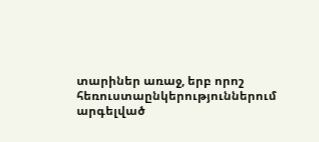տարիներ առաջ, երբ որոշ հեռուստաընկերություններում արգելված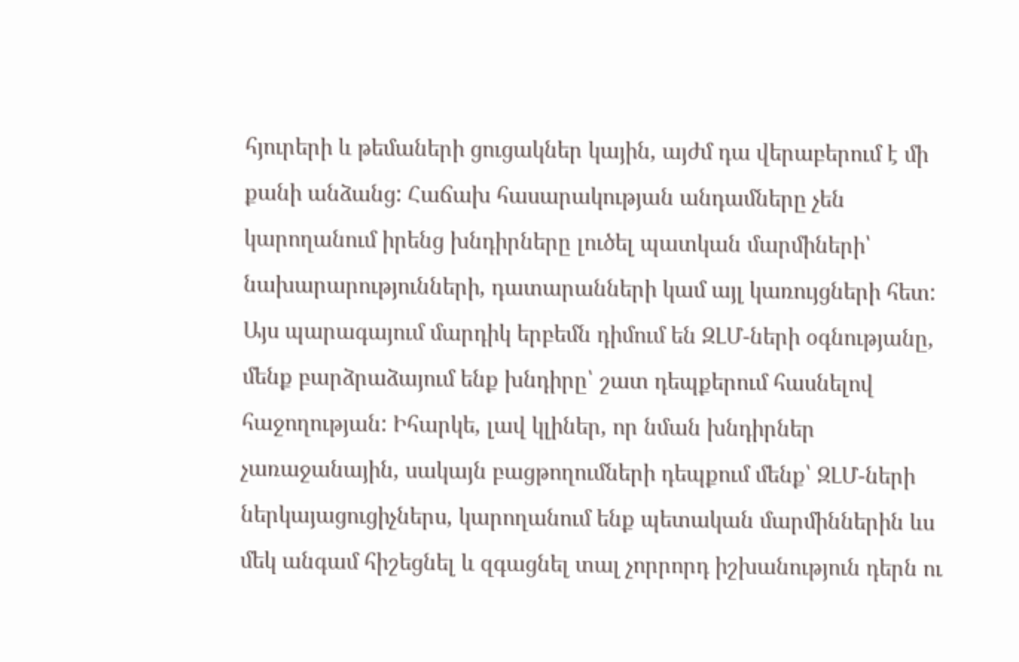հյուրերի և թեմաների ցուցակներ կային, այժմ դա վերաբերում է մի քանի անձանց: Հաճախ հասարակության անդամները չեն կարողանում իրենց խնդիրները լուծել պատկան մարմիների՝ նախարարությունների, դատարանների կամ այլ կառույցների հետ: Այս պարագայում մարդիկ երբեմն դիմում են ԶԼՄ-ների օգնությանը, մենք բարձրաձայում ենք խնդիրը՝ շատ դեպքերում հասնելով հաջողության: Իհարկե, լավ կլիներ, որ նման խնդիրներ չառաջանային, սակայն բացթողումների դեպքում մենք՝ ԶԼՄ-ների ներկայացուցիչներս, կարողանում ենք պետական մարմիններին ևս մեկ անգամ հիշեցնել և զգացնել տալ չորրորդ իշխանություն դերն ու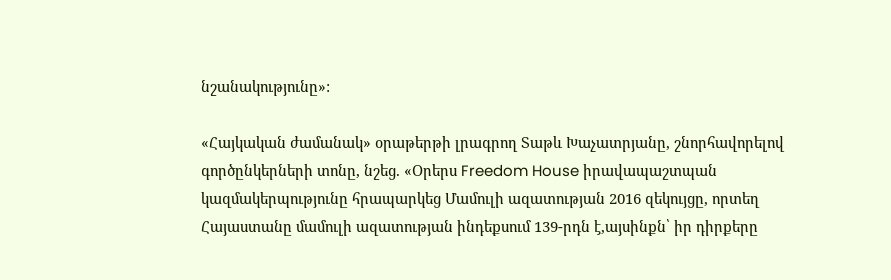նշանակությունը»:

«Հայկական ժամանակ» օրաթերթի լրագրող Տաթև Խաչատրյանը, շնորհավորելով գործընկերների տոնը, նշեց. «Օրերս Freedom House իրավապաշտպան կազմակերպությունը հրապարկեց Մամուլի ազատության 2016 զեկույցը, որտեղ Հայաստանը մամուլի ազատության ինդեքսում 139-րդն է,այսինքն՝ իր դիրքերը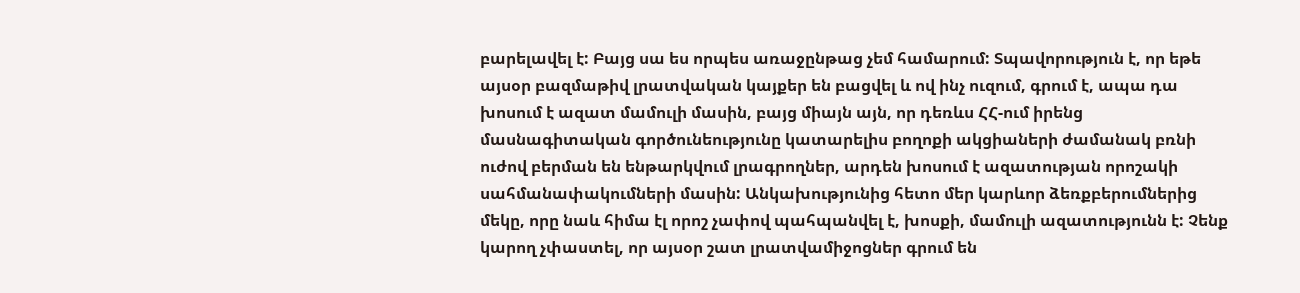բարելավել է: Բայց սա ես որպես առաջընթաց չեմ համարում: Տպավորություն է, որ եթե այսօր բազմաթիվ լրատվական կայքեր են բացվել և ով ինչ ուզում, գրում է, ապա դա խոսում է ազատ մամուլի մասին, բայց միայն այն, որ դեռևս ՀՀ-ում իրենց մասնագիտական գործունեությունը կատարելիս բողոքի ակցիաների ժամանակ բռնի ուժով բերման են ենթարկվում լրագրողներ, արդեն խոսում է ազատության որոշակի սահմանափակումների մասին: Անկախությունից հետո մեր կարևոր ձեռքբերումներից մեկը, որը նաև հիմա էլ որոշ չափով պահպանվել է, խոսքի, մամուլի ազատությունն է: Չենք կարող չփաստել, որ այսօր շատ լրատվամիջոցներ գրում են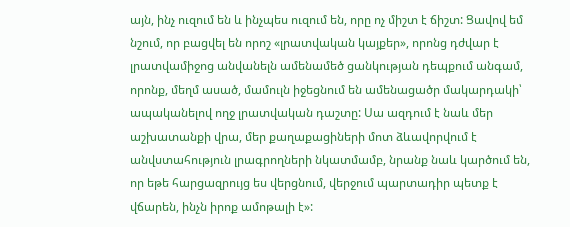այն, ինչ ուզում են և ինչպես ուզում են, որը ոչ միշտ է ճիշտ: Ցավով եմ նշում, որ բացվել են որոշ «լրատվական կայքեր», որոնց դժվար է լրատվամիջոց անվանելն ամենամեծ ցանկության դեպքում անգամ, որոնք, մեղմ ասած, մամուլն իջեցնում են ամենացածր մակարդակի՝ ապականելով ողջ լրատվական դաշտը: Սա ազդում է նաև մեր աշխատանքի վրա, մեր քաղաքացիների մոտ ձևավորվում է անվստահություն լրագրողների նկատմամբ, նրանք նաև կարծում են, որ եթե հարցազրույց ես վերցնում, վերջում պարտադիր պետք է վճարեն, ինչն իրոք ամոթալի է»: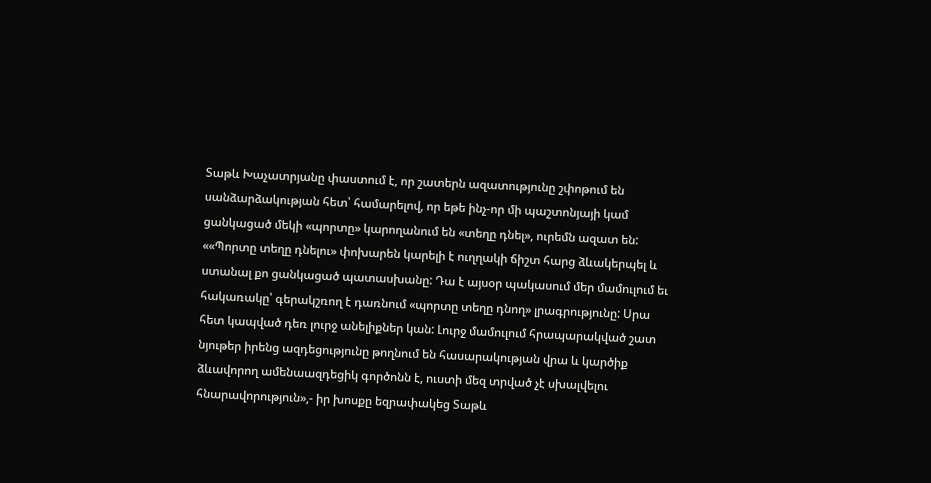Տաթև Խաչատրյանը փաստում է, որ շատերն ազատությունը շփոթում են սանձարձակության հետ՝ համարելով, որ եթե ինչ-որ մի պաշտոնյայի կամ ցանկացած մեկի «պորտը» կարողանում են «տեղը դնել», ուրեմն ազատ են: ««Պորտը տեղը դնելու» փոխարեն կարելի է ուղղակի ճիշտ հարց ձևակերպել և ստանալ քո ցանկացած պատասխանը: Դա է այսօր պակասում մեր մամուլում եւ հակառակը՝ գերակշռող է դառնում «պորտը տեղը դնող» լրագրությունը: Սրա հետ կապված դեռ լուրջ անելիքներ կան: Լուրջ մամուլում հրապարակված շատ նյութեր իրենց ազդեցությունը թողնում են հասարակության վրա և կարծիք ձևավորող ամենաազդեցիկ գործոնն է, ուստի մեզ տրված չէ սխալվելու հնարավորություն»,- իր խոսքը եզրափակեց Տաթև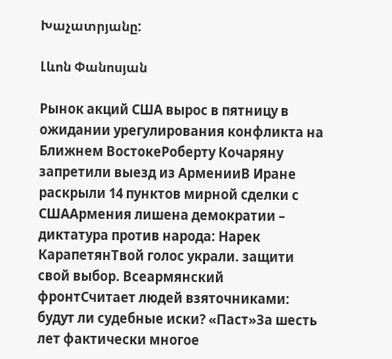Խաչատրյանը:

Լևոն Փանոսյան

Рынок акций США вырос в пятницу в ожидании урегулирования конфликта на Ближнем ВостокеРоберту Кочаряну запретили выезд из АрменииВ Иране раскрыли 14 пунктов мирной сделки с СШААрмения лишена демократии – диктатура против народа: Нарек КарапетянТвой голос украли. защити свой выбор. Всеармянский фронтСчитает людей взяточниками: будут ли судебные иски? «Паст»За шесть лет фактически многое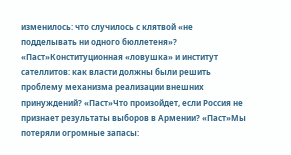изменилось: что случилось с клятвой «не подделывать ни одного бюллетеня»? «Паст»Конституционная «ловушка» и институт сателлитов: как власти должны были решить проблему механизма реализации внешних принуждений? «Паст»Что произойдет, если Россия не признает результаты выборов в Армении? «Паст»Мы потеряли огромные запасы: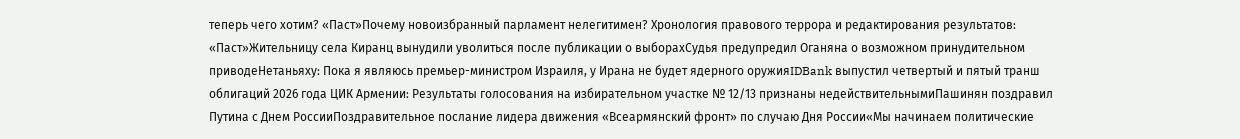теперь чего хотим? «Паст»Почему новоизбранный парламент нелегитимен? Хронология правового террора и редактирования результатов: «Паст»Жительницу села Киранц вынудили уволиться после публикации о выборахСудья предупредил Оганяна о возможном принудительном приводеНетаньяху: Пока я являюсь премьер-министром Израиля, у Ирана не будет ядерного оружияIDBank выпустил четвертый и пятый транш облигаций 2026 года ЦИК Армении: Результаты голосования на избирательном участке № 12/13 признаны недействительнымиПашинян поздравил Путина с Днем РоссииПоздравительное послание лидера движения «Всеармянский фронт» по случаю Дня России«Мы начинаем политические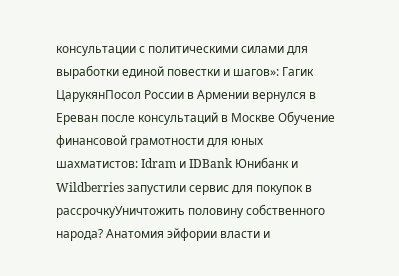консультации с политическими силами для выработки единой повестки и шагов»: Гагик ЦарукянПосол России в Армении вернулся в Ереван после консультаций в Москве Обучение финансовой грамотности для юных шахматистов: Idram и IDBank Юнибанк и Wildberries запустили сервис для покупок в рассрочкуУничтожить половину собственного народа? Анатомия эйфории власти и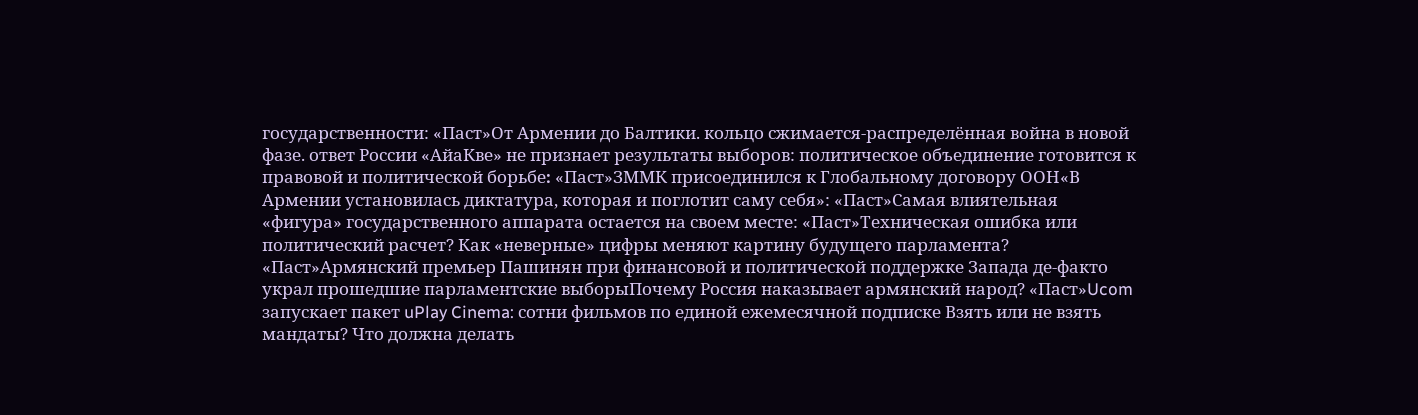государственности: «Паст»От Армении до Балтики. кольцо сжимается-распределённая война в новой фазе. ответ России «АйаКве» не признает результаты выборов: политическое объединение готовится к правовой и политической борьбе։ «Паст»ЗММК присоединился к Глобальному договору ООН«В Армении установилась диктатура, которая и поглотит саму себя»: «Паст»Самая влиятельная «фигура» государственного аппарата остается на своем месте: «Паст»Техническая ошибка или политический расчет? Как «неверные» цифры меняют картину будущего парламента? «Паст»Армянский премьер Пашинян при финансовой и политической поддержке Запада де-факто украл прошедшие парламентские выборыПочему Россия наказывает армянский народ? «Паст»Ucom запускает пакет uPlay Cinema: сотни фильмов по единой ежемесячной подписке Взять или не взять мандаты? Что должна делать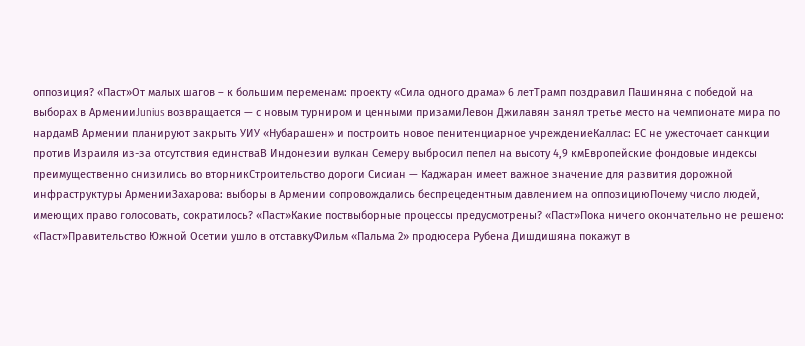оппозиция? «Паст»От малых шагов – к большим переменам: проекту «Сила одного драма» 6 летТрамп поздравил Пашиняна с победой на выборах в АрменииJunius возвращается — с новым турниром и ценными призамиЛевон Джилавян занял третье место на чемпионате мира по нардамВ Армении планируют закрыть УИУ «Нубарашен» и построить новое пенитенциарное учреждениеКаллас: ЕС не ужесточает санкции против Израиля из-за отсутствия единстваВ Индонезии вулкан Семеру выбросил пепел на высоту 4,9 кмЕвропейские фондовые индексы преимущественно снизились во вторникСтроительство дороги Сисиан — Каджаран имеет важное значение для развития дорожной инфраструктуры АрменииЗахарова: выборы в Армении сопровождались беспрецедентным давлением на оппозициюПочему число людей, имеющих право голосовать, сократилось? «Паст»Какие поствыборные процессы предусмотрены? «Паст»Пока ничего окончательно не решено: «Паст»Правительство Южной Осетии ушло в отставкуФильм «Пальма 2» продюсера Рубена Дишдишяна покажут в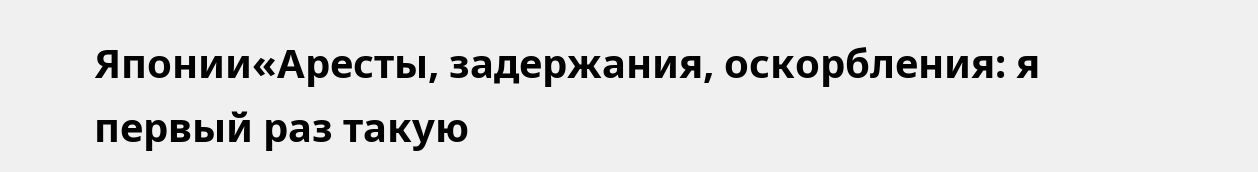Японии«Аресты, задержания, оскорбления: я первый раз такую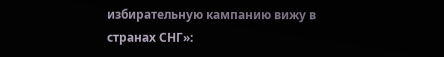избирательную кампанию вижу в странах СНГ»: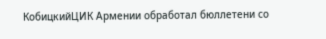КобицкийЦИК Армении обработал бюллетени со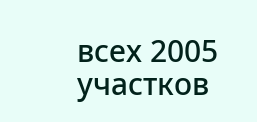всех 2005 участков